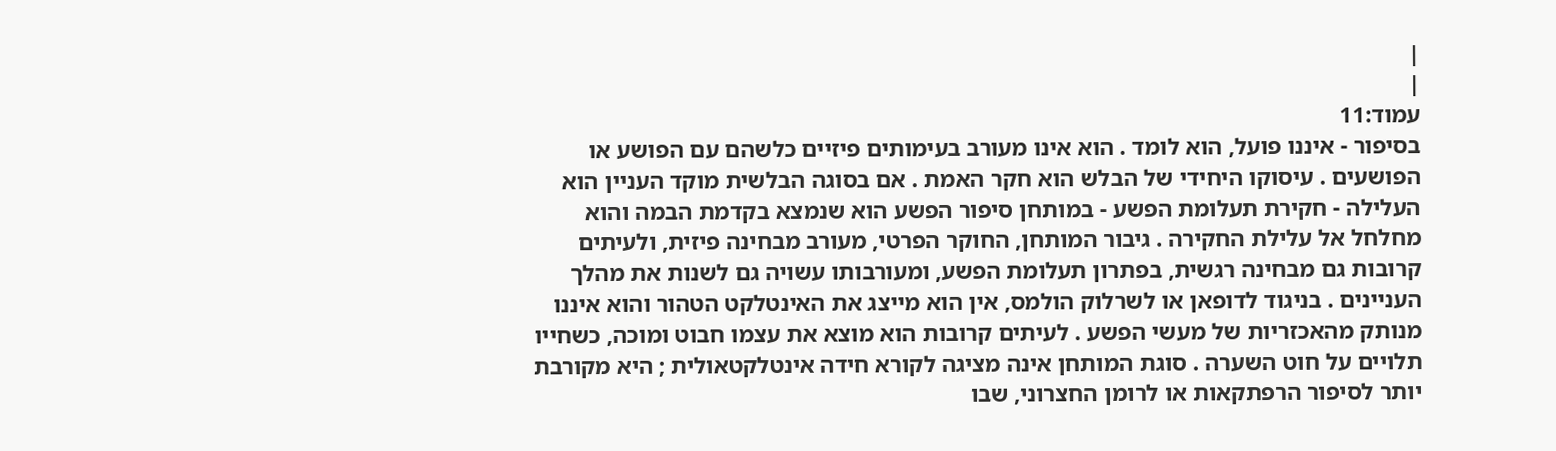|
|
עמוד:11
בסיפור - איננו פועל, הוא לומד . הוא אינו מעורב בעימותים פיזיים כלשהם עם הפושע או הפושעים . עיסוקו היחידי של הבלש הוא חקר האמת . אם בסוגה הבלשית מוקד העניין הוא העלילה - חקירת תעלומת הפשע - במותחן סיפור הפשע הוא שנמצא בקדמת הבמה והוא מחלחל אל עלילת החקירה . גיבור המותחן, החוקר הפרטי, מעורב מבחינה פיזית, ולעיתים קרובות גם מבחינה רגשית, בפתרון תעלומת הפשע, ומעורבותו עשויה גם לשנות את מהלך העניינים . בניגוד לדופאן או לשרלוק הולמס, אין הוא מייצג את האינטלקט הטהור והוא איננו מנותק מהאכזריות של מעשי הפשע . לעיתים קרובות הוא מוצא את עצמו חבוט ומוכה, כשחייו תלויים על חוט השערה . סוגת המותחן אינה מציגה לקורא חידה אינטלקטאולית ; היא מקורבת יותר לסיפור הרפתקאות או לרומן החצרוני, שבו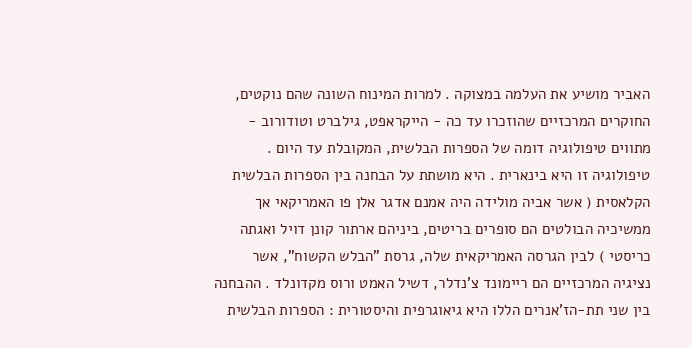האביר מושיע את העלמה במצוקה . למרות המינוח השונה שהם נוקטים, החוקרים המרכזיים שהוזכרו עד כה - הייקראפט, גילברט וטודורוב - מתווים טיפולוגיה דומה של הספרות הבלשית, המקובלת עד היום . טיפולוגיה זו היא בינארית . היא מושתת על הבחנה בין הספרות הבלשית הקלאסית ( אשר אביה מולידה היה אמנם אדגר אלן פו האמריקאי אך ממשיכיה הבולטים הם סופרים בריטים, ביניהם ארתור קונן דויל ואגתה כריסטי ) לבין הגרסה האמריקאית שלה, גרסת "הבלש הקשוח", אשר נציגיה המרכזיים הם ריימונד צ'נדלר, דשיל האמט ורוס מקדונלד . ההבחנה בין שני תת-הז'אנרים הללו היא גיאוגרפית והיסטורית : הספרות הבלשית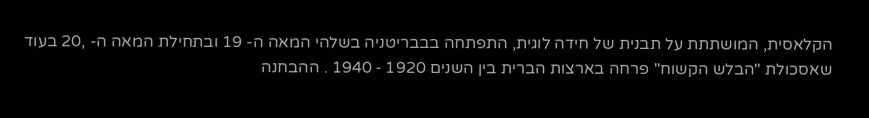הקלאסית, המושתתת על תבנית של חידה לוגית, התפתחה בבבריטניה בשלהי המאה ה- 19 ובתחילת המאה ה- ,20 בעוד שאסכולת "הבלש הקשוח" פרחה בארצות הברית בין השנים 1920 ‑ 1940 . ההבחנה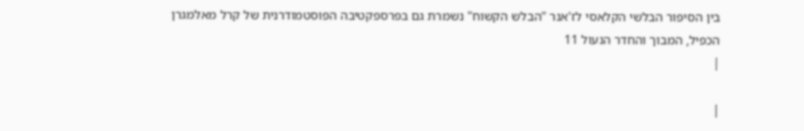בין הסיפור הבלשי הקלאסי לז'אנר "הבלש הקשוח" נשמרת גם בפרספקטיבה הפוסטמודרנית של קרל מאלמגרן הכפיל, המבוך והחדר הנעול 11
|

|